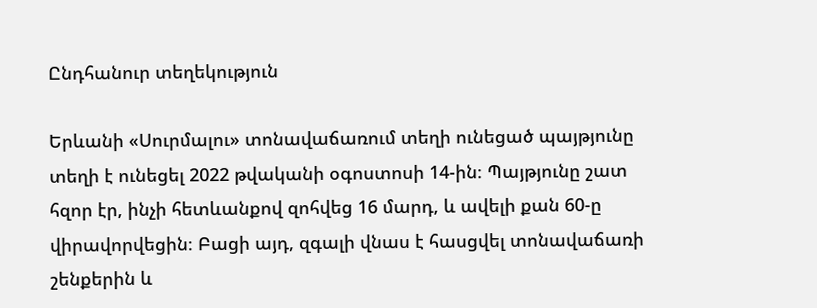Ընդհանուր տեղեկություն

Երևանի «Սուրմալու» տոնավաճառում տեղի ունեցած պայթյունը տեղի է ունեցել 2022 թվականի օգոստոսի 14-ին։ Պայթյունը շատ հզոր էր, ինչի հետևանքով զոհվեց 16 մարդ, և ավելի քան 60-ը վիրավորվեցին։ Բացի այդ, զգալի վնաս է հասցվել տոնավաճառի շենքերին և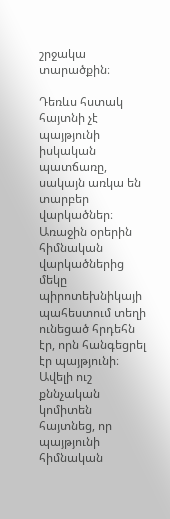շրջակա տարածքին։

Դեռևս հստակ հայտնի չէ պայթյունի իսկական պատճառը, սակայն առկա են տարբեր վարկածներ։ Առաջին օրերին հիմնական վարկածներից մեկը պիրոտեխնիկայի պահեստում տեղի ունեցած հրդեհն էր, որն հանգեցրել էր պայթյունի։ Ավելի ուշ քննչական կոմիտեն հայտնեց, որ պայթյունի հիմնական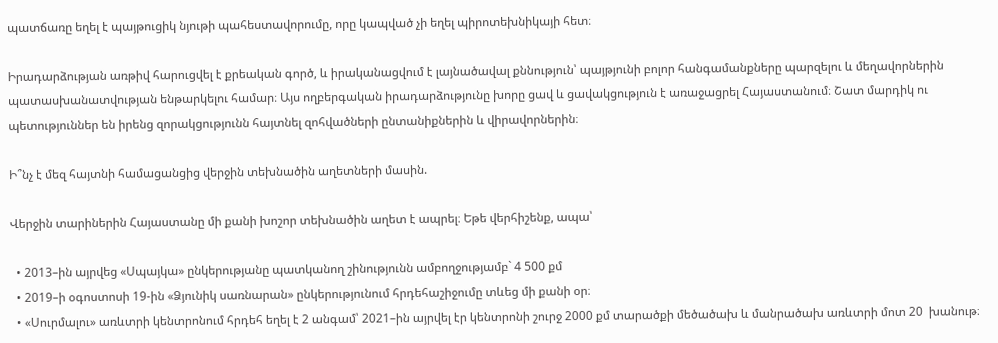պատճառը եղել է պայթուցիկ նյութի պահեստավորումը, որը կապված չի եղել պիրոտեխնիկայի հետ։

Իրադարձության առթիվ հարուցվել է քրեական գործ, և իրականացվում է լայնածավալ քննություն՝ պայթյունի բոլոր հանգամանքները պարզելու և մեղավորներին պատասխանատվության ենթարկելու համար։ Այս ողբերգական իրադարձությունը խորը ցավ և ցավակցություն է առաջացրել Հայաստանում։ Շատ մարդիկ ու պետություններ են իրենց զորակցությունն հայտնել զոհվածների ընտանիքներին և վիրավորներին։

Ի՞նչ է մեզ հայտնի համացանցից վերջին տեխնածին աղետների մասին.

Վերջին տարիներին Հայաստանը մի քանի խոշոր տեխնածին աղետ է ապրել։ Եթե վերհիշենք, ապա՝

  • 2013–ին այրվեց «Սպայկա» ընկերությանը պատկանող շինությունն ամբողջությամբ` 4 500 քմ
  • 2019–ի օգոստոսի 19-ին «Ձյունիկ սառնարան» ընկերությունում հրդեհաշիջումը տևեց մի քանի օր։
  • «Սուրմալու» առևտրի կենտրոնում հրդեհ եղել է 2 անգամ՝ 2021–ին այրվել էր կենտրոնի շուրջ 2000 քմ տարածքի մեծածախ և մանրածախ առևտրի մոտ 20  խանութ։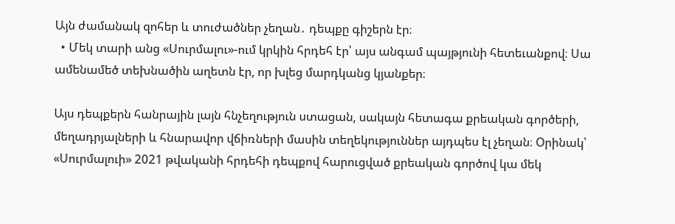Այն ժամանակ զոհեր և տուժածներ չեղան․ դեպքը գիշերն էր։
  • Մեկ տարի անց «Սուրմալու»-ում կրկին հրդեհ էր՝ այս անգամ պայթյունի հետեւանքով։ Սա ամենամեծ տեխնածին աղետն էր, որ խլեց մարդկանց կյանքեր։

Այս դեպքերն հանրային լայն հնչեղություն ստացան, սակայն հետագա քրեական գործերի, մեղադրյալների և հնարավոր վճիռների մասին տեղեկություններ այդպես էլ չեղան։ Օրինակ՝ «Սուրմալուի» 2021 թվականի հրդեհի դեպքով հարուցված քրեական գործով կա մեկ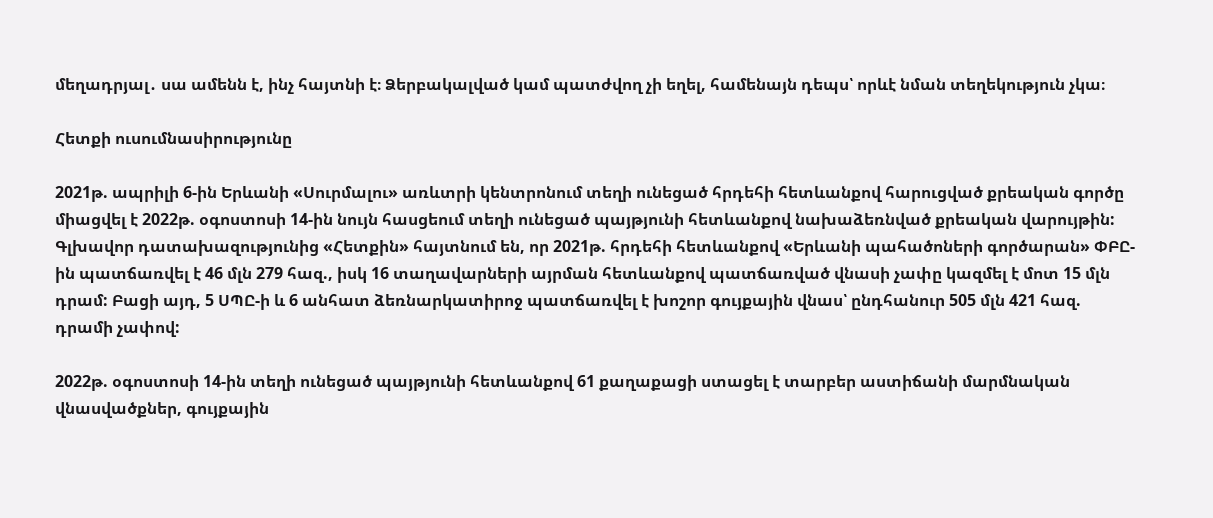մեղադրյալ․ սա ամենն է, ինչ հայտնի է։ Ձերբակալված կամ պատժվող չի եղել, համենայն դեպս՝ որևէ նման տեղեկություն չկա։

Հետքի ուսումնասիրությունը

2021թ. ապրիլի 6-ին Երևանի «Սուրմալու» առևտրի կենտրոնում տեղի ունեցած հրդեհի հետևանքով հարուցված քրեական գործը միացվել է 2022թ. օգոստոսի 14-ին նույն հասցեում տեղի ունեցած պայթյունի հետևանքով նախաձեռնված քրեական վարույթին: Գլխավոր դատախազությունից «Հետքին» հայտնում են, որ 2021թ. հրդեհի հետևանքով «Երևանի պահածոների գործարան» ՓԲԸ-ին պատճառվել է 46 մլն 279 հազ., իսկ 16 տաղավարների այրման հետևանքով պատճառված վնասի չափը կազմել է մոտ 15 մլն դրամ: Բացի այդ, 5 ՍՊԸ-ի և 6 անհատ ձեռնարկատիրոջ պատճառվել է խոշոր գույքային վնաս՝ ընդհանուր 505 մլն 421 հազ. դրամի չափով:

2022թ. օգոստոսի 14-ին տեղի ունեցած պայթյունի հետևանքով 61 քաղաքացի ստացել է տարբեր աստիճանի մարմնական վնասվածքներ, գույքային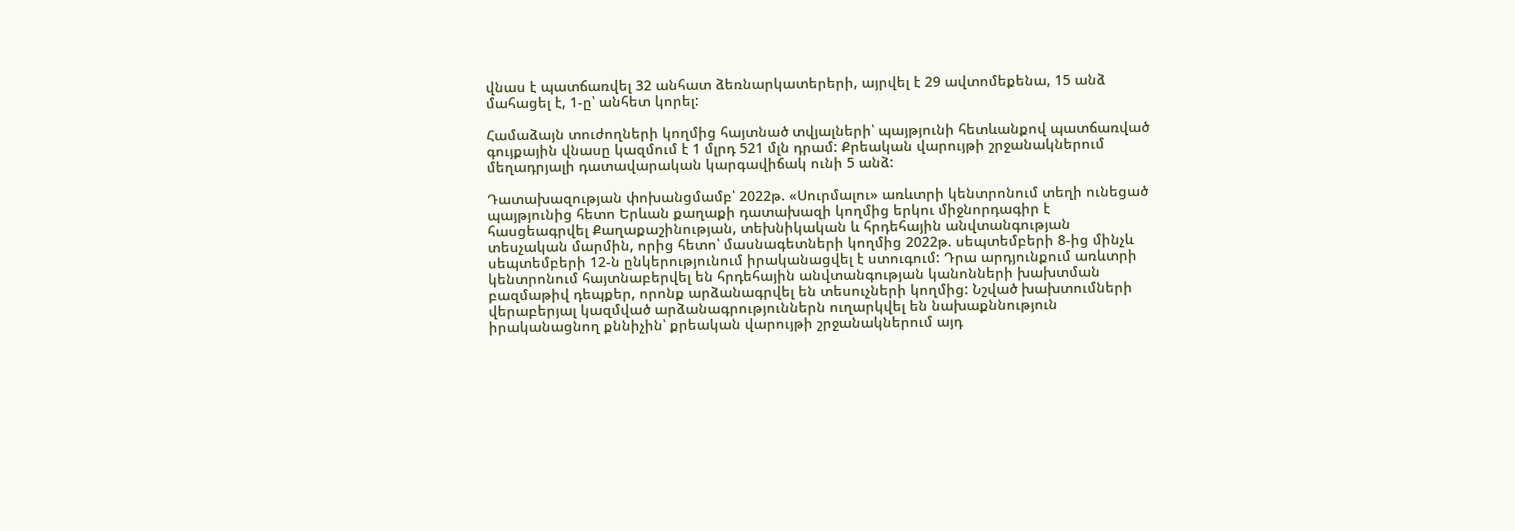վնաս է պատճառվել 32 անհատ ձեռնարկատերերի, այրվել է 29 ավտոմեքենա, 15 անձ մահացել է, 1-ը՝ անհետ կորել:

Համաձայն տուժողների կողմից հայտնած տվյալների՝ պայթյունի հետևանքով պատճառված գույքային վնասը կազմում է 1 մլրդ 521 մլն դրամ: Քրեական վարույթի շրջանակներում մեղադրյալի դատավարական կարգավիճակ ունի 5 անձ:

Դատախազության փոխանցմամբ՝ 2022թ. «Սուրմալու» առևտրի կենտրոնում տեղի ունեցած պայթյունից հետո Երևան քաղաքի դատախազի կողմից երկու միջնորդագիր է հասցեագրվել Քաղաքաշինության, տեխնիկական և հրդեհային անվտանգության տեսչական մարմին, որից հետո՝ մասնագետների կողմից 2022թ. սեպտեմբերի 8-ից մինչև սեպտեմբերի 12-ն ընկերությունում իրականացվել է ստուգում: Դրա արդյունքում առևտրի կենտրոնում հայտնաբերվել են հրդեհային անվտանգության կանոնների խախտման բազմաթիվ դեպքեր, որոնք արձանագրվել են տեսուչների կողմից: Նշված խախտումների վերաբերյալ կազմված արձանագրություններն ուղարկվել են նախաքննություն իրականացնող քննիչին՝ քրեական վարույթի շրջանակներում այդ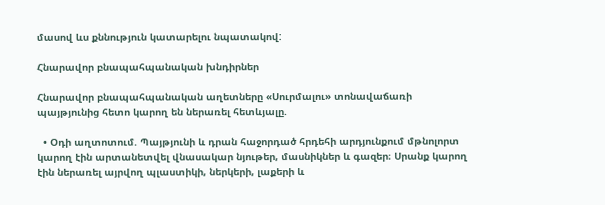մասով ևս քննություն կատարելու նպատակով:

Հնարավոր բնապահպանական խնդիրներ

Հնարավոր բնապահպանական աղետները «Սուրմալու» տոնավաճառի պայթյունից հետո կարող են ներառել հետևյալը.

  • Օդի աղտոտում. Պայթյունի և դրան հաջորդած հրդեհի արդյունքում մթնոլորտ կարող էին արտանետվել վնասակար նյութեր, մասնիկներ և գազեր։ Սրանք կարող էին ներառել այրվող պլաստիկի, ներկերի, լաքերի և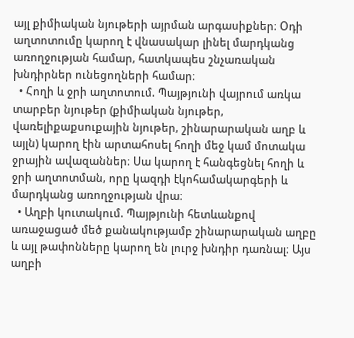այլ քիմիական նյութերի այրման արգասիքներ։ Օդի աղտոտումը կարող է վնասակար լինել մարդկանց առողջության համար, հատկապես շնչառական խնդիրներ ունեցողների համար։
  • Հողի և ջրի աղտոտում. Պայթյունի վայրում առկա տարբեր նյութեր (քիմիական նյութեր, վառելիքաքսուքային նյութեր, շինարարական աղբ և այլն) կարող էին արտահոսել հողի մեջ կամ մոտակա ջրային ավազաններ։ Սա կարող է հանգեցնել հողի և ջրի աղտոտման, որը կազդի էկոհամակարգերի և մարդկանց առողջության վրա։
  • Աղբի կուտակում. Պայթյունի հետևանքով առաջացած մեծ քանակությամբ շինարարական աղբը և այլ թափոնները կարող են լուրջ խնդիր դառնալ։ Այս աղբի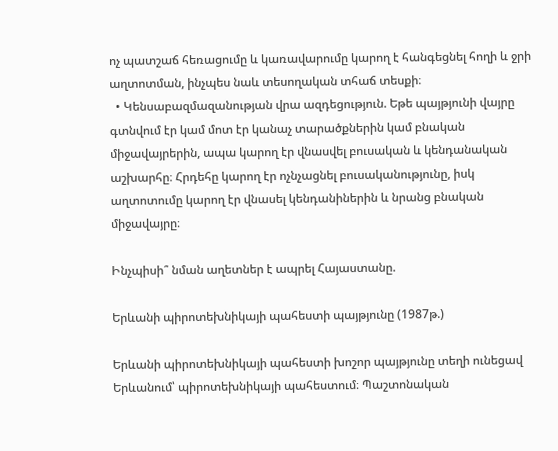ոչ պատշաճ հեռացումը և կառավարումը կարող է հանգեցնել հողի և ջրի աղտոտման, ինչպես նաև տեսողական տհաճ տեսքի։
  • Կենսաբազմազանության վրա ազդեցություն. Եթե պայթյունի վայրը գտնվում էր կամ մոտ էր կանաչ տարածքներին կամ բնական միջավայրերին, ապա կարող էր վնասվել բուսական և կենդանական աշխարհը։ Հրդեհը կարող էր ոչնչացնել բուսականությունը, իսկ աղտոտումը կարող էր վնասել կենդանիներին և նրանց բնական միջավայրը։

Ինչպիսի՞ նման աղետներ է ապրել Հայաստանը.

Երևանի պիրոտեխնիկայի պահեստի պայթյունը (1987թ.)

Երևանի պիրոտեխնիկայի պահեստի խոշոր պայթյունը տեղի ունեցավ Երևանում՝ պիրոտեխնիկայի պահեստում։ Պաշտոնական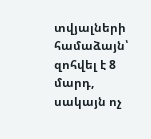տվյալների համաձայն՝ զոհվել է 8 մարդ, սակայն ոչ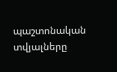պաշտոնական տվյալները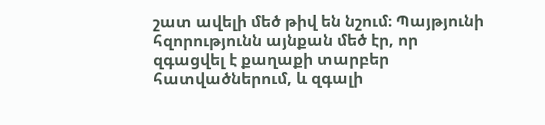շատ ավելի մեծ թիվ են նշում։ Պայթյունի հզորությունն այնքան մեծ էր, որ զգացվել է քաղաքի տարբեր հատվածներում, և զգալի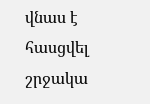վնաս է հասցվել շրջակա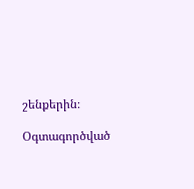շենքերին։

Օգտագործված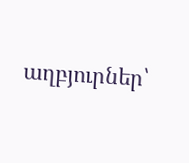աղբյուրներ՝